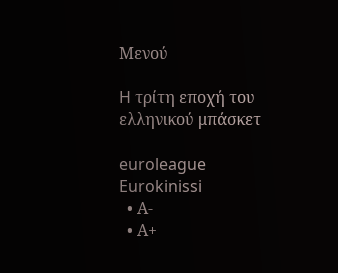Μενού

H τρίτη εποχή του ελληνικού μπάσκετ

euroleague
Eurokinissi
  • Α-
  • Α+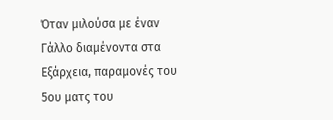Όταν μιλούσα με έναν Γάλλο διαμένοντα στα Εξάρχεια, παραμονές του 5ου ματς του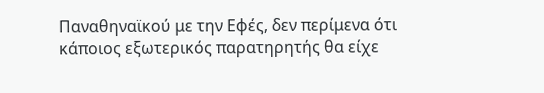Παναθηναϊκού με την Εφές, δεν περίμενα ότι κάποιος εξωτερικός παρατηρητής θα είχε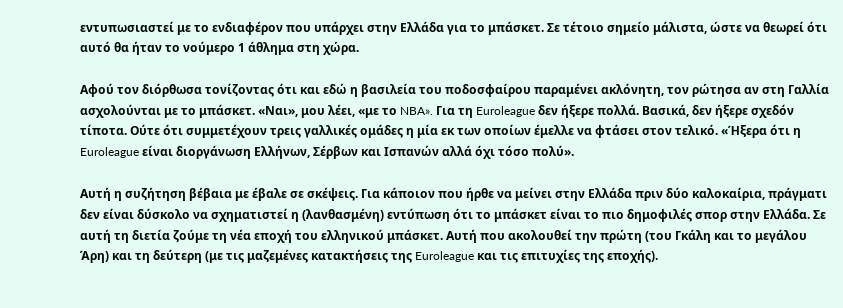εντυπωσιαστεί με το ενδιαφέρον που υπάρχει στην Ελλάδα για το μπάσκετ. Σε τέτοιο σημείο μάλιστα, ώστε να θεωρεί ότι αυτό θα ήταν το νούμερο 1 άθλημα στη χώρα.

Αφού τον διόρθωσα τονίζοντας ότι και εδώ η βασιλεία του ποδοσφαίρου παραμένει ακλόνητη, τον ρώτησα αν στη Γαλλία ασχολούνται με το μπάσκετ. «Ναι», μου λέει, «με το NBA». Για τη Euroleague δεν ήξερε πολλά. Βασικά, δεν ήξερε σχεδόν τίποτα. Ούτε ότι συμμετέχουν τρεις γαλλικές ομάδες η μία εκ των οποίων έμελλε να φτάσει στον τελικό. «Ήξερα ότι η Euroleague είναι διοργάνωση Ελλήνων, Σέρβων και Ισπανών αλλά όχι τόσο πολύ».

Αυτή η συζήτηση βέβαια με έβαλε σε σκέψεις. Για κάποιον που ήρθε να μείνει στην Ελλάδα πριν δύο καλοκαίρια, πράγματι δεν είναι δύσκολο να σχηματιστεί η (λανθασμένη) εντύπωση ότι το μπάσκετ είναι το πιο δημοφιλές σπορ στην Ελλάδα. Σε αυτή τη διετία ζούμε τη νέα εποχή του ελληνικού μπάσκετ. Αυτή που ακολουθεί την πρώτη (του Γκάλη και το μεγάλου Άρη) και τη δεύτερη (με τις μαζεμένες κατακτήσεις της Euroleague και τις επιτυχίες της εποχής).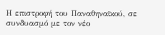Η επιστροφή του Παναθηναϊκού, σε συνδυασμό με τον νέο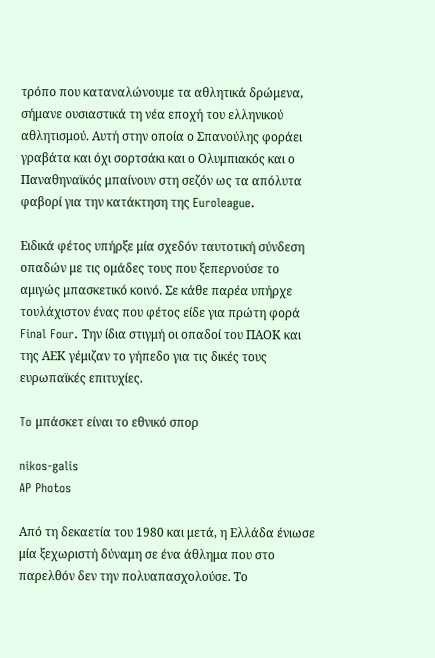τρόπο που καταναλώνουμε τα αθλητικά δρώμενα, σήμανε ουσιαστικά τη νέα εποχή του ελληνικού αθλητισμού. Αυτή στην οποία ο Σπανούλης φοράει γραβάτα και όχι σορτσάκι και ο Ολυμπιακός και ο Παναθηναϊκός μπαίνουν στη σεζόν ως τα απόλυτα φαβορί για την κατάκτηση της Euroleague.

Ειδικά φέτος υπήρξε μία σχεδόν ταυτοτική σύνδεση οπαδών με τις ομάδες τους που ξεπερνούσε το αμιγώς μπασκετικό κοινό. Σε κάθε παρέα υπήρχε τουλάχιστον ένας που φέτος είδε για πρώτη φορά Final Four. Την ίδια στιγμή οι οπαδοί του ΠΑΟΚ και της ΑΕΚ γέμιζαν το γήπεδο για τις δικές τους ευρωπαϊκές επιτυχίες.

To μπάσκετ είναι το εθνικό σπορ

nikos-galis
AP Photos

Από τη δεκαετία του 1980 και μετά, η Ελλάδα ένιωσε μία ξεχωριστή δύναμη σε ένα άθλημα που στο παρελθόν δεν την πολυαπασχολούσε. Το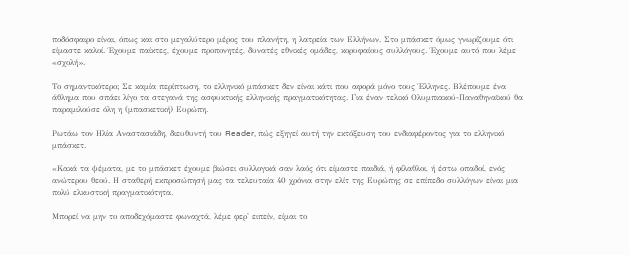ποδόσφαιρο είναι, όπως και στο μεγαλύτερο μέρος του πλανήτη, η λατρεία των Ελλήνων. Στο μπάσκετ όμως γνωρίζουμε ότι είμαστε καλοί. Έχουμε παίκτες, έχουμε προπονητές, δυνατές εθνικές ομάδες, κορυφαίους συλλόγους. Έχουμε αυτό που λέμε «σχολή».

Το σημαντικότερο; Σε καμία περίπτωση, το ελληνικό μπάσκετ δεν είναι κάτι που αφορά μόνο τους Έλληνες. Βλέπουμε ένα άθλημα που σπάει λίγο τα στεγανά της ασφυκτικής ελληνικής πραγματικότητας. Για έναν τελικό Ολυμπιακού-Παναθηναϊκού θα παραμιλούσε όλη η (μπασκετική) Ευρώπη.

Ρωτάω τον Ηλία Αναστασιάδη, διευθυντή του Reader, πώς εξηγεί αυτή την εκτόξευση του ενδιαφέροντος για το ελληνικό μπάσκετ.

«Κακά τα ψέματα, με το μπάσκετ έχουμε βιώσει συλλογικά σαν λαός ότι είμαστε παιδιά, ή φίλαθλοι, ή έστω οπαδοί, ενός ανώτερου θεού. Η σταθερή εκπροσώπησή μας τα τελευταία 40 χρόνια στην ελίτ της Ευρώπης σε επίπεδο συλλόγων είναι μια πολύ ελκυστική πραγματικότητα.

Μπορεί να μην το αποδεχόμαστε φωναχτά, λέμε φερ' ειπείν, είμαι το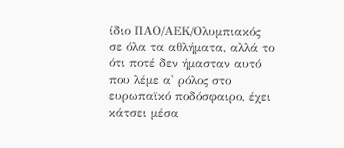ίδιο ΠΑΟ/ΑΕΚ/Ολυμπιακός σε όλα τα αθλήματα, αλλά το ότι ποτέ δεν ήμασταν αυτό που λέμε α' ρόλος στο ευρωπαϊκό ποδόσφαιρο, έχει κάτσει μέσα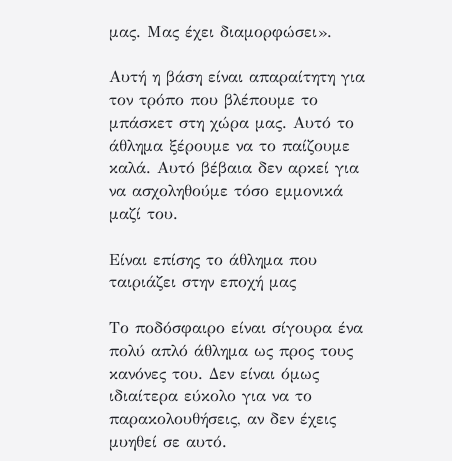μας. Μας έχει διαμορφώσει».

Αυτή η βάση είναι απαραίτητη για τον τρόπο που βλέπουμε το μπάσκετ στη χώρα μας. Αυτό το άθλημα ξέρουμε να το παίζουμε καλά. Αυτό βέβαια δεν αρκεί για να ασχοληθούμε τόσο εμμονικά μαζί του.

Είναι επίσης το άθλημα που ταιριάζει στην εποχή μας

Το ποδόσφαιρο είναι σίγουρα ένα πολύ απλό άθλημα ως προς τους κανόνες του. Δεν είναι όμως ιδιαίτερα εύκολο για να το παρακολουθήσεις, αν δεν έχεις μυηθεί σε αυτό.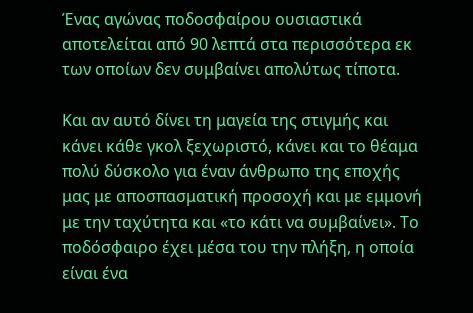Ένας αγώνας ποδοσφαίρου ουσιαστικά αποτελείται από 90 λεπτά στα περισσότερα εκ των οποίων δεν συμβαίνει απολύτως τίποτα.

Και αν αυτό δίνει τη μαγεία της στιγμής και κάνει κάθε γκολ ξεχωριστό, κάνει και το θέαμα πολύ δύσκολο για έναν άνθρωπο της εποχής μας με αποσπασματική προσοχή και με εμμονή με την ταχύτητα και «το κάτι να συμβαίνει». Το ποδόσφαιρο έχει μέσα του την πλήξη, η οποία είναι ένα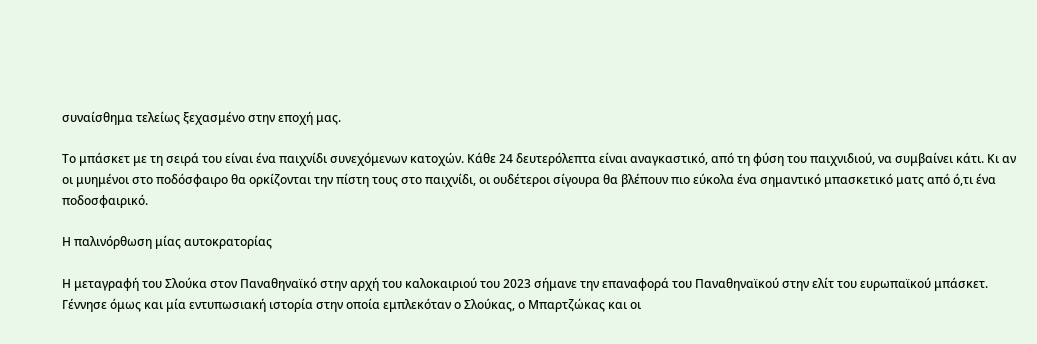συναίσθημα τελείως ξεχασμένο στην εποχή μας.

Το μπάσκετ με τη σειρά του είναι ένα παιχνίδι συνεχόμενων κατοχών. Κάθε 24 δευτερόλεπτα είναι αναγκαστικό, από τη φύση του παιχνιδιού, να συμβαίνει κάτι. Κι αν οι μυημένοι στο ποδόσφαιρο θα ορκίζονται την πίστη τους στο παιχνίδι, οι ουδέτεροι σίγουρα θα βλέπουν πιο εύκολα ένα σημαντικό μπασκετικό ματς από ό,τι ένα ποδοσφαιρικό.

Η παλινόρθωση μίας αυτοκρατορίας

Η μεταγραφή του Σλούκα στον Παναθηναϊκό στην αρχή του καλοκαιριού του 2023 σήμανε την επαναφορά του Παναθηναϊκού στην ελίτ του ευρωπαϊκού μπάσκετ. Γέννησε όμως και μία εντυπωσιακή ιστορία στην οποία εμπλεκόταν ο Σλούκας, ο Μπαρτζώκας και οι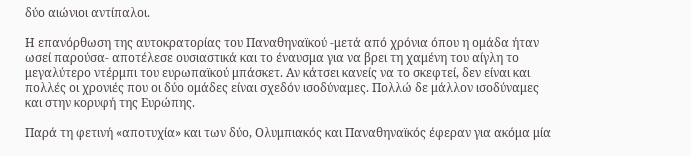δύο αιώνιοι αντίπαλοι.

Η επανόρθωση της αυτοκρατορίας του Παναθηναϊκού -μετά από χρόνια όπου η ομάδα ήταν ωσεί παρούσα- αποτέλεσε ουσιαστικά και το έναυσμα για να βρει τη χαμένη του αίγλη το μεγαλύτερο ντέρμπι του ευρωπαϊκού μπάσκετ. Αν κάτσει κανείς να το σκεφτεί, δεν είναι και πολλές οι χρονιές που οι δύο ομάδες είναι σχεδόν ισοδύναμες. Πολλώ δε μάλλον ισοδύναμες και στην κορυφή της Ευρώπης.

Παρά τη φετινή «αποτυχία» και των δύο, Ολυμπιακός και Παναθηναϊκός έφεραν για ακόμα μία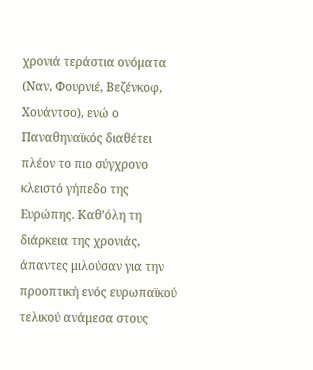χρονιά τεράστια ονόματα (Ναν, Φουρνιέ, Βεζένκοφ, Χουάντσο), ενώ ο Παναθηναϊκός διαθέτει πλέον το πιο σύγχρονο κλειστό γήπεδο της Ευρώπης. Καθ’όλη τη διάρκεια της χρονιάς, άπαντες μιλούσαν για την προοπτική ενός ευρωπαϊκού τελικού ανάμεσα στους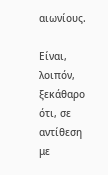αιωνίους.

Είναι, λοιπόν, ξεκάθαρο ότι, σε αντίθεση με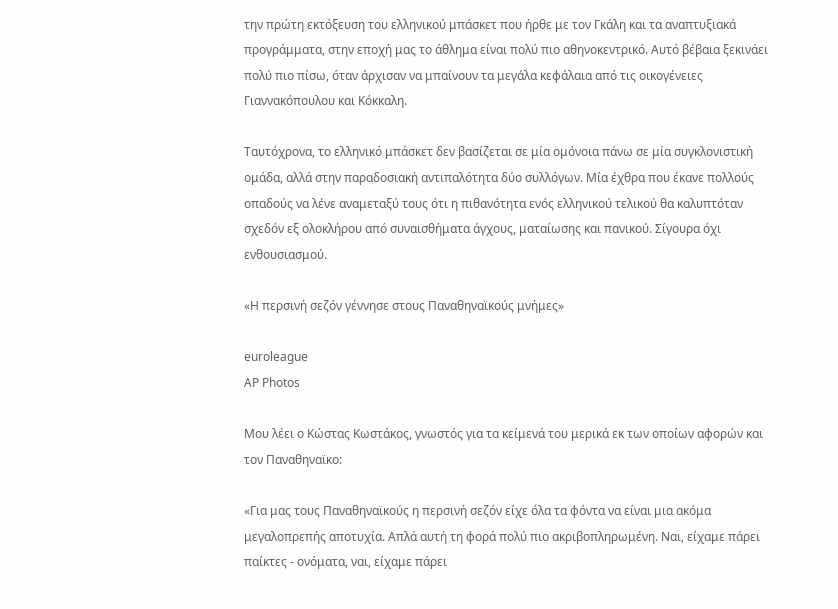την πρώτη εκτόξευση του ελληνικού μπάσκετ που ήρθε με τον Γκάλη και τα αναπτυξιακά προγράμματα, στην εποχή μας το άθλημα είναι πολύ πιο αθηνοκεντρικό. Αυτό βέβαια ξεκινάει πολύ πιο πίσω, όταν άρχισαν να μπαίνουν τα μεγάλα κεφάλαια από τις οικογένειες Γιαννακόπουλου και Κόκκαλη.

Ταυτόχρονα, το ελληνικό μπάσκετ δεν βασίζεται σε μία ομόνοια πάνω σε μία συγκλονιστική ομάδα, αλλά στην παραδοσιακή αντιπαλότητα δύο συλλόγων. Μία έχθρα που έκανε πολλούς οπαδούς να λένε αναμεταξύ τους ότι η πιθανότητα ενός ελληνικού τελικού θα καλυπτόταν σχεδόν εξ ολοκλήρου από συναισθήματα άγχους, ματαίωσης και πανικού. Σίγουρα όχι ενθουσιασμού.

«Η περσινή σεζόν γέννησε στους Παναθηναϊκούς μνήμες»

euroleague
AP Photos

Moυ λέει ο Κώστας Κωστάκος, γνωστός για τα κείμενά του μερικά εκ των οποίων αφορών και τον Παναθηναϊκο:

«Για μας τους Παναθηναϊκούς η περσινή σεζόν είχε όλα τα φόντα να είναι μια ακόμα μεγαλοπρεπής αποτυχία. Απλά αυτή τη φορά πολύ πιο ακριβοπληρωμένη. Ναι, είχαμε πάρει παίκτες - ονόματα, ναι, είχαμε πάρει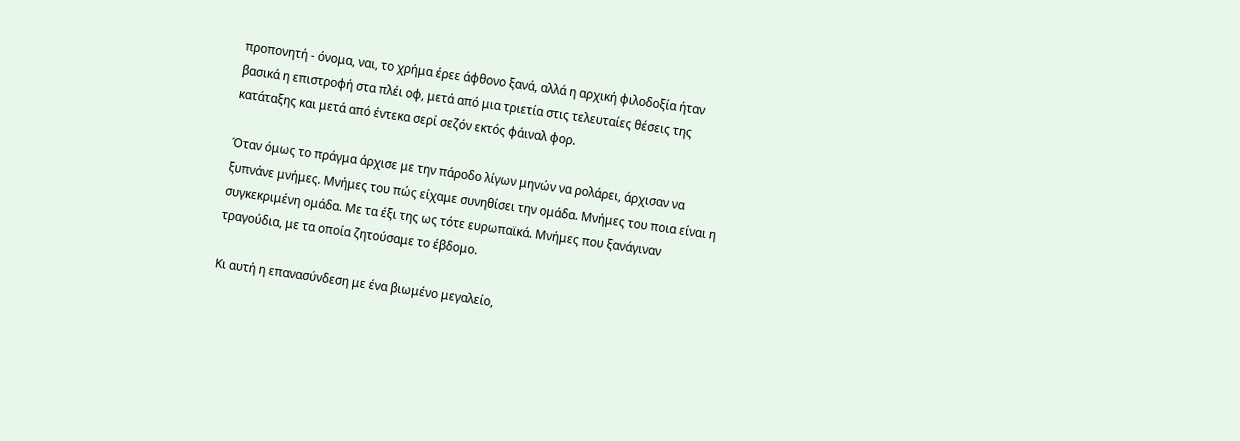προπονητή - όνομα, ναι, το χρήμα έρεε άφθονο ξανά, αλλά η αρχική φιλοδοξία ήταν βασικά η επιστροφή στα πλέι οφ, μετά από μια τριετία στις τελευταίες θέσεις της κατάταξης και μετά από έντεκα σερί σεζόν εκτός φάιναλ φορ.

Όταν όμως το πράγμα άρχισε με την πάροδο λίγων μηνών να ρολάρει, άρχισαν να ξυπνάνε μνήμες. Μνήμες του πώς είχαμε συνηθίσει την ομάδα. Μνήμες του ποια είναι η συγκεκριμένη ομάδα. Με τα έξι της ως τότε ευρωπαϊκά. Μνήμες που ξανάγιναν τραγούδια, με τα οποία ζητούσαμε το έβδομο.

Κι αυτή η επανασύνδεση με ένα βιωμένο μεγαλείο,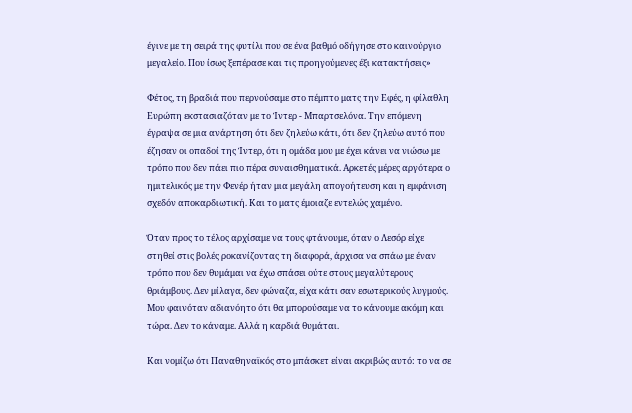έγινε με τη σειρά της φυτίλι που σε ένα βαθμό οδήγησε στο καινούργιο μεγαλείο. Που ίσως ξεπέρασε και τις προηγούμενες έξι κατακτήσεις»

Φέτος, τη βραδιά που περνούσαμε στο πέμπτο ματς την Εφές, η φίλαθλη Ευρώπη εκστασιαζόταν με το Ίντερ - Μπαρτσελόνα. Την επόμενη έγραψα σε μια ανάρτηση ότι δεν ζηλεύω κάτι, ότι δεν ζηλεύω αυτό που έζησαν οι οπαδοί της Ίντερ, ότι η ομάδα μου με έχει κάνει να νιώσω με τρόπο που δεν πάει πιο πέρα συναισθηματικά. Αρκετές μέρες αργότερα ο ημιτελικός με την Φενέρ ήταν μια μεγάλη απογοήτευση και η εμφάνιση σχεδόν αποκαρδιωτική. Και το ματς έμοιαζε εντελώς χαμένο.

Όταν προς το τέλος αρχίσαμε να τους φτάνουμε, όταν ο Λεσόρ είχε στηθεί στις βολές ροκανίζοντας τη διαφορά, άρχισα να σπάω με έναν τρόπο που δεν θυμάμαι να έχω σπάσει ούτε στους μεγαλύτερους θριάμβους. Δεν μίλαγα, δεν φώναζα, είχα κάτι σαν εσωτερικούς λυγμούς. Μου φαινόταν αδιανόητο ότι θα μπορούσαμε να το κάνουμε ακόμη και τώρα. Δεν το κάναμε. Αλλά η καρδιά θυμάται.

Και νομίζω ότι Παναθηναϊκός στο μπάσκετ είναι ακριβώς αυτό: το να σε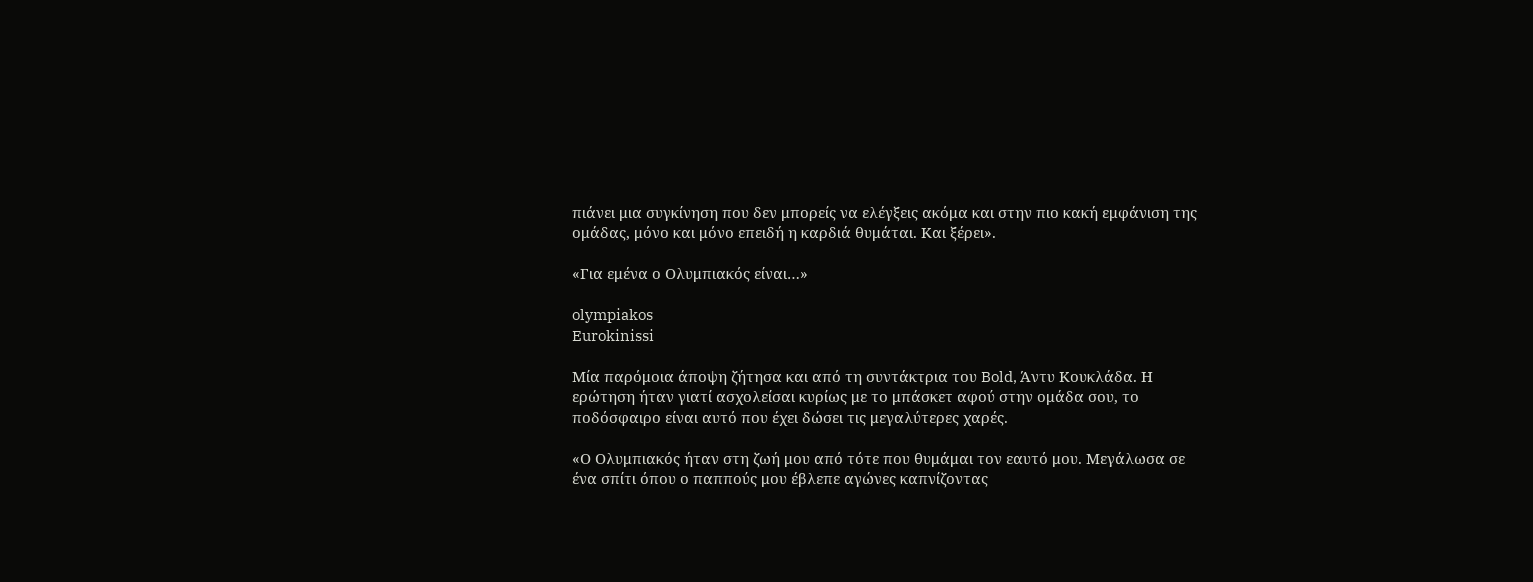πιάνει μια συγκίνηση που δεν μπορείς να ελέγξεις ακόμα και στην πιο κακή εμφάνιση της ομάδας, μόνο και μόνο επειδή η καρδιά θυμάται. Και ξέρει».

«Για εμένα ο Ολυμπιακός είναι…»

olympiakos
Eurokinissi

Mία παρόμοια άποψη ζήτησα και από τη συντάκτρια του Bold, Άντυ Κουκλάδα. Η ερώτηση ήταν γιατί ασχολείσαι κυρίως με το μπάσκετ αφού στην ομάδα σου, το ποδόσφαιρο είναι αυτό που έχει δώσει τις μεγαλύτερες χαρές.

«Ο Ολυμπιακός ήταν στη ζωή μου από τότε που θυμάμαι τον εαυτό μου. Μεγάλωσα σε ένα σπίτι όπου ο παππούς μου έβλεπε αγώνες καπνίζοντας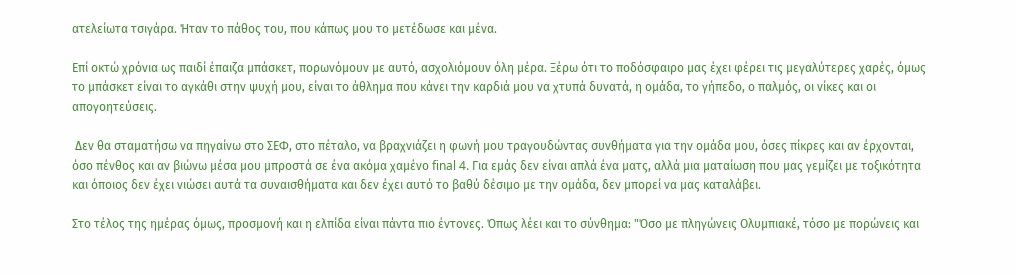ατελείωτα τσιγάρα. Ήταν το πάθος του, που κάπως μου το μετέδωσε και μένα.

Επί οκτώ χρόνια ως παιδί έπαιζα μπάσκετ, πορωνόμουν με αυτό, ασχολιόμουν όλη μέρα. Ξέρω ότι το ποδόσφαιρο μας έχει φέρει τις μεγαλύτερες χαρές, όμως το μπάσκετ είναι το αγκάθι στην ψυχή μου, είναι το άθλημα που κάνει την καρδιά μου να χτυπά δυνατά, η ομάδα, το γήπεδο, ο παλμός, οι νίκες και οι απογοητεύσεις.

 Δεν θα σταματήσω να πηγαίνω στο ΣΕΦ, στο πέταλο, να βραχνιάζει η φωνή μου τραγουδώντας συνθήματα για την ομάδα μου, όσες πίκρες και αν έρχονται, όσο πένθος και αν βιώνω μέσα μου μπροστά σε ένα ακόμα χαμένο final 4. Για εμάς δεν είναι απλά ένα ματς, αλλά μια ματαίωση που μας γεμίζει με τοξικότητα και όποιος δεν έχει νιώσει αυτά τα συναισθήματα και δεν έχει αυτό το βαθύ δέσιμο με την ομάδα, δεν μπορεί να μας καταλάβει.

Στο τέλος της ημέρας όμως, προσμονή και η ελπίδα είναι πάντα πιο έντονες. Όπως λέει και το σύνθημα: "Όσο με πληγώνεις Ολυμπιακέ, τόσο με πορώνεις και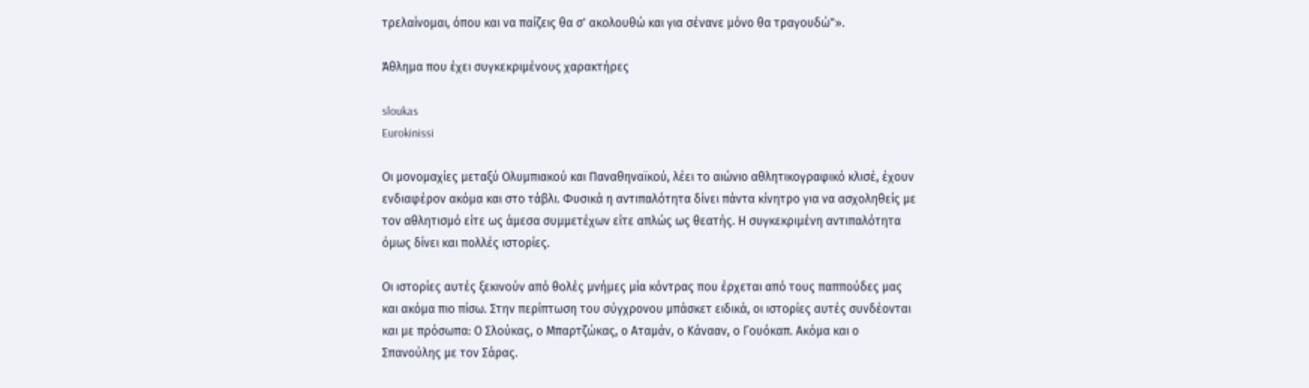τρελαίνομαι, όπου και να παίζεις θα σ' ακολουθώ και για σένανε μόνο θα τραγουδώ"».

Άθλημα που έχει συγκεκριμένους χαρακτήρες

sloukas
Eurokinissi

Οι μονομαχίες μεταξύ Ολυμπιακού και Παναθηναϊκού, λέει το αιώνιο αθλητικογραφικό κλισέ, έχουν ενδιαφέρον ακόμα και στο τάβλι. Φυσικά η αντιπαλότητα δίνει πάντα κίνητρο για να ασχοληθείς με τον αθλητισμό είτε ως άμεσα συμμετέχων είτε απλώς ως θεατής. Η συγκεκριμένη αντιπαλότητα όμως δίνει και πολλές ιστορίες.

Οι ιστορίες αυτές ξεκινούν από θολές μνήμες μία κόντρας που έρχεται από τους παππούδες μας και ακόμα πιο πίσω. Στην περίπτωση του σύγχρονου μπάσκετ ειδικά, οι ιστορίες αυτές συνδέονται και με πρόσωπα: Ο Σλούκας, ο Μπαρτζώκας, ο Αταμάν, ο Κάνααν, ο Γουόκαπ. Ακόμα και ο Σπανούλης με τον Σάρας.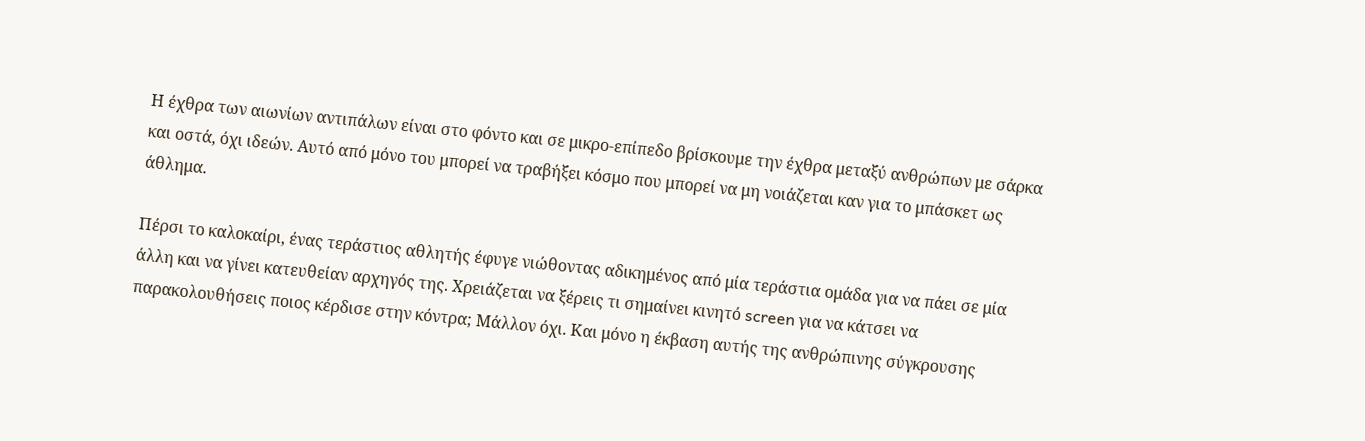Η έχθρα των αιωνίων αντιπάλων είναι στο φόντο και σε μικρο-επίπεδο βρίσκουμε την έχθρα μεταξύ ανθρώπων με σάρκα και οστά, όχι ιδεών. Αυτό από μόνο του μπορεί να τραβήξει κόσμο που μπορεί να μη νοιάζεται καν για το μπάσκετ ως άθλημα.

Πέρσι το καλοκαίρι, ένας τεράστιος αθλητής έφυγε νιώθοντας αδικημένος από μία τεράστια ομάδα για να πάει σε μία άλλη και να γίνει κατευθείαν αρχηγός της. Χρειάζεται να ξέρεις τι σημαίνει κινητό screen για να κάτσει να παρακολουθήσεις ποιος κέρδισε στην κόντρα; Μάλλον όχι. Και μόνο η έκβαση αυτής της ανθρώπινης σύγκρουσης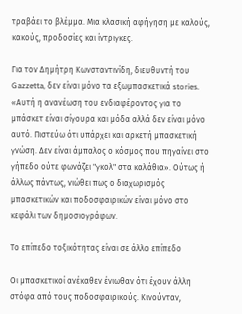τραβάει το βλέμμα. Μια κλασική αφήγηση με καλούς, κακούς, προδοσίες και ίντριγκες.

Για τον Δημήτρη Κωνσταντινίδη, διευθυντή του Gazzetta, δεν είναι μόνο τα εξωμπασκετικά stories. «Αυτή η ανανέωση του ενδιαφέροντος για το μπάσκετ είναι σίγουρα και μόδα αλλά δεν είναι μόνο αυτό. Πιστεύω ότι υπάρχει και αρκετή μπασκετική γνώση. Δεν είναι άμπαλος ο κόσμος που πηγαίνει στο γήπεδο ούτε φωνάζει "γκολ" στα καλάθια». Ούτως ή άλλως πάντως, νιώθει πως ο διαχωρισμός μπασκετικών και ποδοσφαιρικών είναι μόνο στο κεφάλι των δημοσιογράφων.

Το επίπεδο τοξικότητας είναι σε άλλο επίπεδο

Οι μπασκετικοί ανέκαθεν ένιωθαν ότι έχουν άλλη στόφα από τους ποδοσφαιρικούς. Κινούνταν,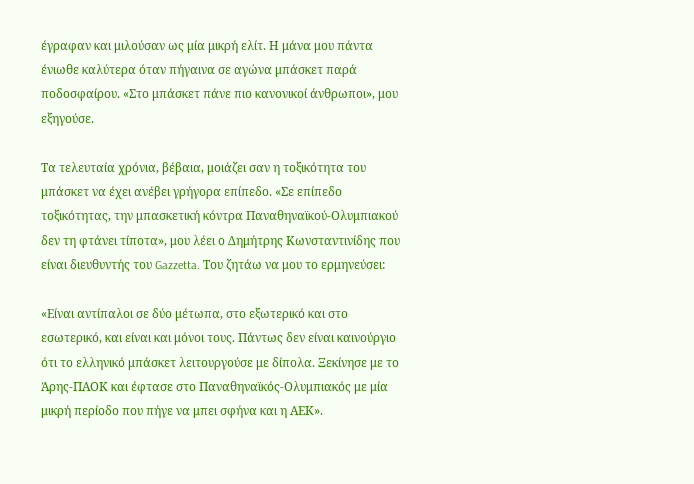έγραφαν και μιλούσαν ως μία μικρή ελίτ. Η μάνα μου πάντα ένιωθε καλύτερα όταν πήγαινα σε αγώνα μπάσκετ παρά ποδοσφαίρου. «Στο μπάσκετ πάνε πιο κανονικοί άνθρωποι», μου εξηγούσε.

Τα τελευταία χρόνια, βέβαια, μοιάζει σαν η τοξικότητα του μπάσκετ να έχει ανέβει γρήγορα επίπεδο. «Σε επίπεδο τοξικότητας, την μπασκετική κόντρα Παναθηναϊκού-Ολυμπιακού δεν τη φτάνει τίποτα», μου λέει ο Δημήτρης Κωνσταντινίδης που είναι διευθυντής του Gazzetta. Του ζητάω να μου το ερμηνεύσει:

«Είναι αντίπαλοι σε δύο μέτωπα, στο εξωτερικό και στο εσωτερικό, και είναι και μόνοι τους. Πάντως δεν είναι καινούργιο ότι το ελληνικό μπάσκετ λειτουργούσε με δίπολα. Ξεκίνησε με το Άρης-ΠΑΟΚ και έφτασε στο Παναθηναϊκός-Ολυμπιακός με μία μικρή περίοδο που πήγε να μπει σφήνα και η ΑΕΚ».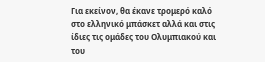Για εκείνον, θα έκανε τρομερό καλό στο ελληνικό μπάσκετ αλλά και στις ίδιες τις ομάδες του Ολυμπιακού και του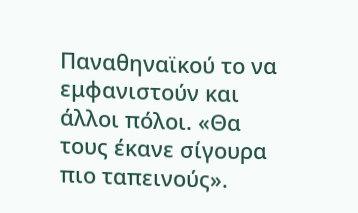Παναθηναϊκού το να εμφανιστούν και άλλοι πόλοι. «Θα τους έκανε σίγουρα πιο ταπεινούς».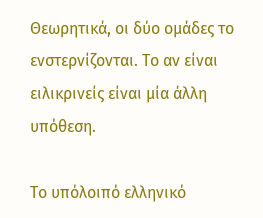Θεωρητικά, οι δύο ομάδες το ενστερνίζονται. Το αν είναι ειλικρινείς είναι μία άλλη υπόθεση.

Το υπόλοιπό ελληνικό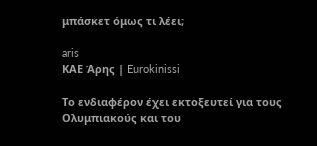μπάσκετ όμως τι λέει;

aris
ΚΑΕ Άρης | Eurokinissi

Το ενδιαφέρον έχει εκτοξευτεί για τους Ολυμπιακούς και του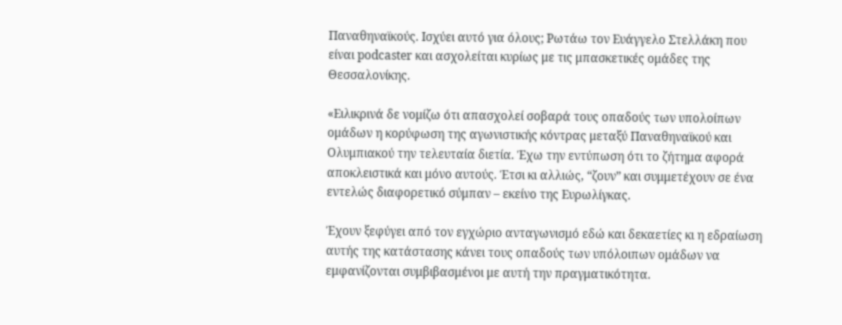Παναθηναϊκούς. Ισχύει αυτό για όλους; Ρωτάω τον Ευάγγελο Στελλάκη που είναι podcaster και ασχολείται κυρίως με τις μπασκετικές ομάδες της Θεσσαλονίκης.

«Ειλικρινά δε νομίζω ότι απασχολεί σοβαρά τους οπαδούς των υπολοίπων ομάδων η κορύφωση της αγωνιστικής κόντρας μεταξύ Παναθηναϊκού και Ολυμπιακού την τελευταία διετία. Έχω την εντύπωση ότι το ζήτημα αφορά αποκλειστικά και μόνο αυτούς. Έτσι κι αλλιώς, “ζουν” και συμμετέχουν σε ένα εντελώς διαφορετικό σύμπαν – εκείνο της Ευρωλίγκας.

Έχουν ξεφύγει από τον εγχώριο ανταγωνισμό εδώ και δεκαετίες κι η εδραίωση αυτής της κατάστασης κάνει τους οπαδούς των υπόλοιπων ομάδων να εμφανίζονται συμβιβασμένοι με αυτή την πραγματικότητα.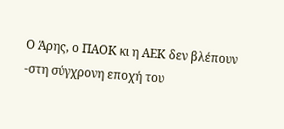Ο Άρης, ο ΠΑΟΚ κι η ΑΕΚ δεν βλέπουν -στη σύγχρονη εποχή του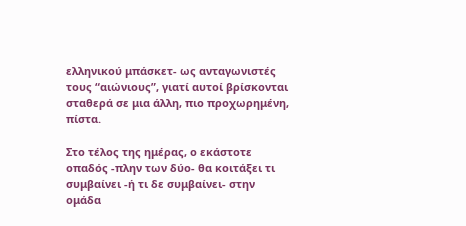ελληνικού μπάσκετ- ως ανταγωνιστές τους “αιώνιους”, γιατί αυτοί βρίσκονται σταθερά σε μια άλλη, πιο προχωρημένη, πίστα.

Στο τέλος της ημέρας, ο εκάστοτε οπαδός -πλην των δύο- θα κοιτάξει τι συμβαίνει -ή τι δε συμβαίνει- στην ομάδα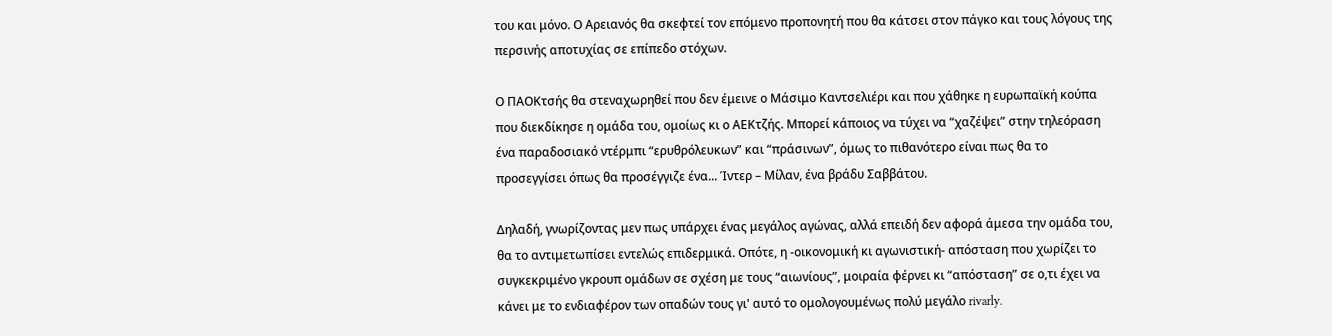του και μόνο. Ο Αρειανός θα σκεφτεί τον επόμενο προπονητή που θα κάτσει στον πάγκο και τους λόγους της περσινής αποτυχίας σε επίπεδο στόχων.

Ο ΠΑΟΚτσής θα στεναχωρηθεί που δεν έμεινε ο Μάσιμο Καντσελιέρι και που χάθηκε η ευρωπαϊκή κούπα που διεκδίκησε η ομάδα του, ομοίως κι ο ΑΕΚτζής. Μπορεί κάποιος να τύχει να “χαζέψει” στην τηλεόραση ένα παραδοσιακό ντέρμπι “ερυθρόλευκων” και “πράσινων”, όμως το πιθανότερο είναι πως θα το προσεγγίσει όπως θα προσέγγιζε ένα... Ίντερ – Μίλαν, ένα βράδυ Σαββάτου.

Δηλαδή, γνωρίζοντας μεν πως υπάρχει ένας μεγάλος αγώνας, αλλά επειδή δεν αφορά άμεσα την ομάδα του, θα το αντιμετωπίσει εντελώς επιδερμικά. Οπότε, η -οικονομική κι αγωνιστική- απόσταση που χωρίζει το συγκεκριμένο γκρουπ ομάδων σε σχέση με τους “αιωνίους”, μοιραία φέρνει κι “απόσταση” σε ο,τι έχει να κάνει με το ενδιαφέρον των οπαδών τους γι' αυτό το ομολογουμένως πολύ μεγάλο rivarly.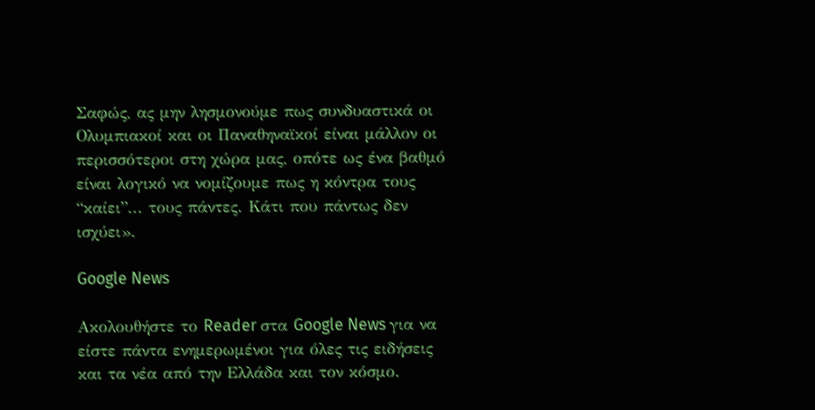Σαφώς, ας μην λησμονούμε πως συνδυαστικά οι Ολυμπιακοί και οι Παναθηναϊκοί είναι μάλλον οι περισσότεροι στη χώρα μας, οπότε ως ένα βαθμό είναι λογικό να νομίζουμε πως η κόντρα τους “καίει”... τους πάντες. Κάτι που πάντως δεν ισχύει».

Google News

Ακολουθήστε το Reader στα Google News για να είστε πάντα ενημερωμένοι για όλες τις ειδήσεις και τα νέα από την Ελλάδα και τον κόσμο.